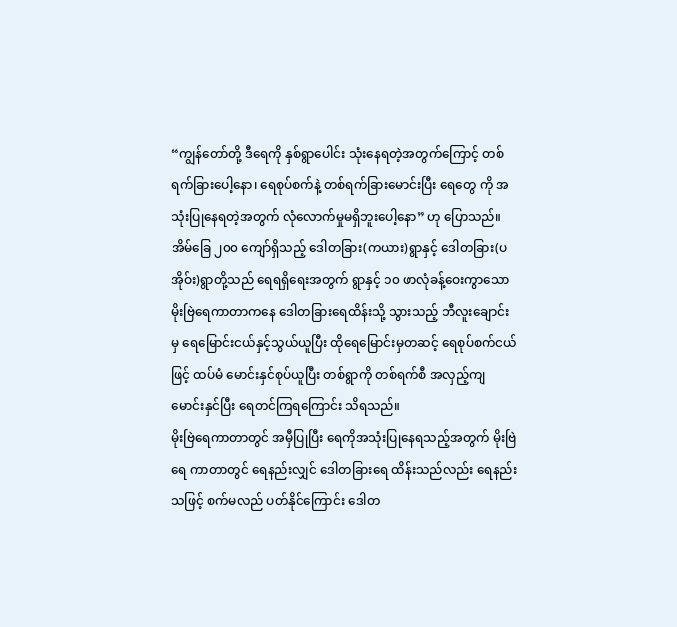“ကျွန်တော်တို့ ဒီရေကို နှစ်ရွာပေါင်း သုံးနေရတဲ့အတွက်ကြောင့် တစ်ရက်ခြားပေါ့နော၊ ရေစုပ်စက်နဲ့ တစ်ရက်ခြားမောင်းပြီး ရေတွေ ကို အသုံးပြုနေရတဲ့အတွက် လုံလောက်မှုမရှိဘူးပေါ့နော” ဟု ပြောသည်။
အိမ်ခြေ ၂၀၀ ကျော်ရှိသည့် ဒေါတခြား(ကယား)ရွာနှင့် ဒေါတခြား(ပအိုဝ်း)ရွာတို့သည် ရေရရှိရေးအတွက် ရွာနှင့် ၁၀ ဖာလုံခန့်ဝေးကွာသော မိုးဗြဲရေကာတာကနေ ဒေါတခြားရေထိန်းသို့ သွားသည့် ဘီလူးချောင်းမှ ရေမြောင်းငယ်နှင့်သွယ်ယူပြီး ထိုရေမြောင်းမှတဆင့် ရေစုပ်စက်ငယ်ဖြင့် ထပ်မံ မောင်းနှင်စုပ်ယူပြီး တစ်ရွာကို တစ်ရက်စီ အလှည့်ကျ မောင်းနှင်ပြီး ရေတင်ကြရကြောင်း သိရသည်။
မိုးဗြဲရေကာတာတွင် အမှီပြုပြီး ရေကိုအသုံးပြုနေရသည့်အတွက် မိုးဗြဲရေ ကာတာတွင် ရေနည်းလျှင် ဒေါတခြားရေ ထိန်းသည်လည်း ရေနည်းသဖြင့် စက်မလည် ပတ်နိုင်ကြောင်း ဒေါတ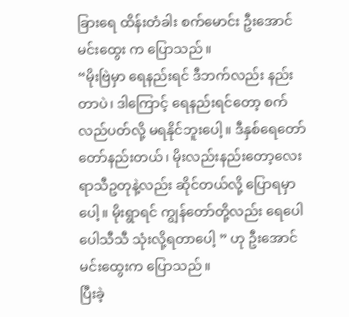ခြားရေ ထိန်းတံခါး စက်မောင်း ဦးအောင်မင်းထွေး က ပြောသည်။
“မိုးဗြဲမှာ ရေနည်းရင် ဒီဘက်လည်း နည်းတာပဲ၊ ဒါကြောင့် ရေနည်းရင်တော့ စက်လည်ပတ်လို့ မရနိုင်ဘူးပေါ့။ ဒီနှစ်ရေတော်တော်နည်းတယ်၊ မိုးလည်းနည်းတော့လေး ရာသီဥတုနဲ့လည်း ဆိုင်တယ်လို့ ပြောရမှာပေါ့။ မိုးရွာရင် ကျွန်တော်တို့လည်း ရေပေါပေါသီသီ သုံးလို့ရတာပေါ့ ” ဟု ဦးအောင်မင်းထွေးက ပြောသည်။
ပြီးခဲ့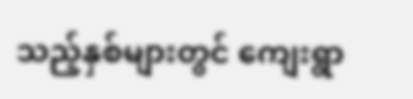သည့်နှစ်များတွင် ကျေးရွာ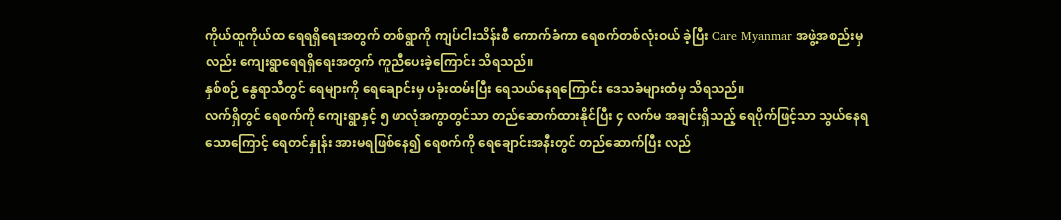ကိုယ်ထူကိုယ်ထ ရေရရှိရေးအတွက် တစ်ရွာကို ကျပ်ငါးသိန်းစီ ကောက်ခံကာ ရေစက်တစ်လုံးဝယ် ခဲ့ပြီး Care Myanmar အဖွဲ့အစည်းမှလည်း ကျေးရွာရေရရှိရေးအတွက် ကူညီပေးခဲ့ကြောင်း သိရသည်။
နှစ်စဉ် နွေရာသီတွင် ရေများကို ရေချောင်းမှ ပခုံးထမ်းပြီး ရေသယ်နေရကြောင်း ဒေသခံများထံမှ သိရသည်။
လက်ရှိတွင် ရေစက်ကို ကျေးရွာနှင့် ၅ ဖာလုံအကွာတွင်သာ တည်ဆောက်ထားနိုင်ပြီး ၄ လက်မ အချင်းရှိသည့် ရေပိုက်ဖြင့်သာ သွယ်နေရသောကြောင့် ရေတင်နှုန်း အားမရဖြစ်နေ၍ ရေစက်ကို ရေချောင်းအနီးတွင် တည်ဆောက်ပြီး လည်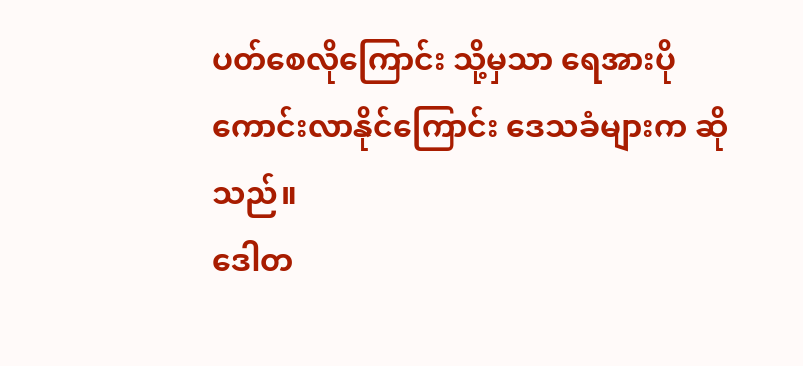ပတ်စေလိုကြောင်း သို့မှသာ ရေအားပိုကောင်းလာနိုင်ကြောင်း ဒေသခံများက ဆိုသည်။
ဒေါတ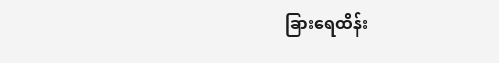ခြားရေထိန်း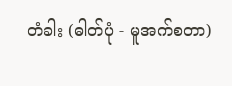တံခါး (ဓါတ်ပုံ - မူအက်စတာ)